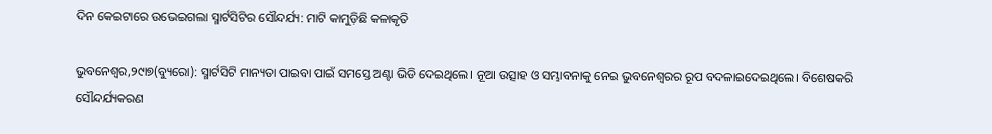ଦିନ କେଇଟାରେ ଉଭେଇଗଲା ସ୍ମାର୍ଟସିଟିର ସୌନ୍ଦର୍ଯ୍ୟ: ମାଟି କାମୁଡ଼ିଛି କଳାକୃତି

ଭୁବନେଶ୍ୱର,୨୯ା୭(ବ୍ୟୁରୋ): ସ୍ମାର୍ଟସିଟି ମାନ୍ୟତା ପାଇବା ପାଇଁ ସମସ୍ତେ ଅଣ୍ଟା ଭିଡି ଦେଇଥିଲେ। ନୂଆ ଉତ୍ସାହ ଓ ସମ୍ଭାବନାକୁ ନେଇ ଭୁବନେଶ୍ୱରର ରୂପ ବଦଳାଇଦେଇଥିଲେ। ବିଶେଷକରି ସୌନ୍ଦର୍ଯ୍ୟକରଣ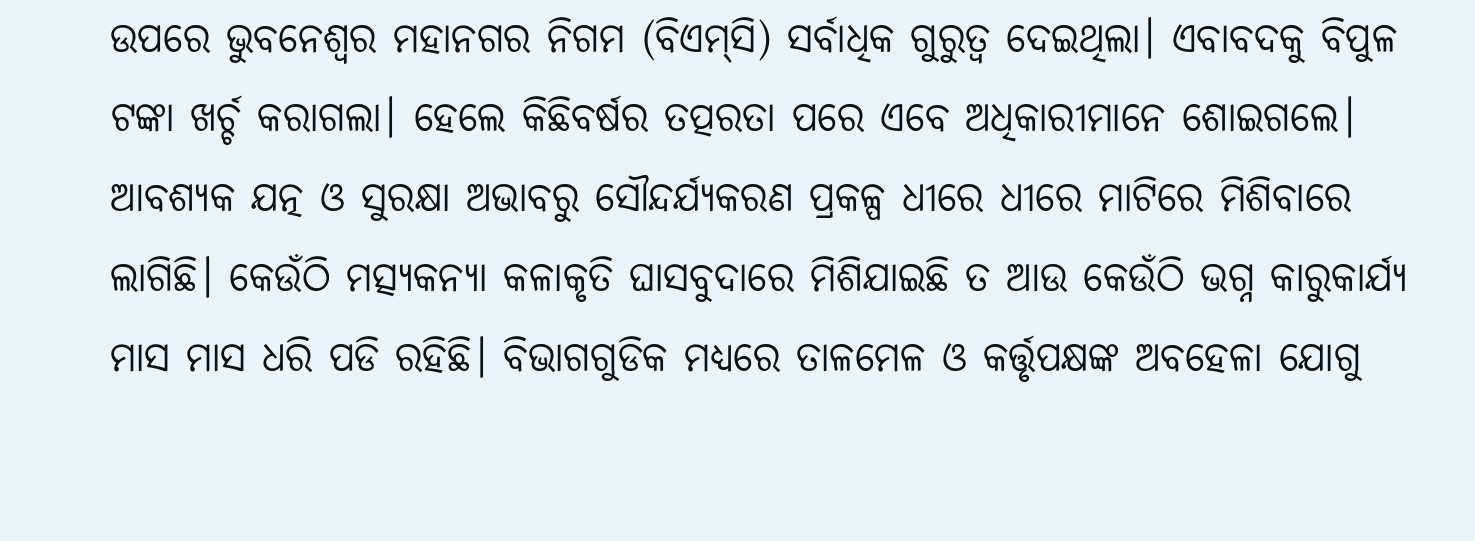ଉପରେ ଭୁବନେଶ୍ୱର ମହାନଗର ନିଗମ (ବିଏମ୍‌ସି) ସର୍ବାଧିକ ଗୁରୁତ୍ୱ ଦେଇଥିଲା। ଏବାବଦକୁ ବିପୁଳ ଟଙ୍କା ଖର୍ଚ୍ଚ କରାଗଲା। ହେଲେ କିଛିବର୍ଷର ତତ୍ପରତା ପରେ ଏବେ ଅଧିକାରୀମାନେ ଶୋଇଗଲେ। ଆବଶ୍ୟକ ଯତ୍ନ ଓ ସୁରକ୍ଷା ଅଭାବରୁ ସୌନ୍ଦର୍ଯ୍ୟକରଣ ପ୍ରକଳ୍ପ ଧୀରେ ଧୀରେ ମାଟିରେ ମିଶିବାରେ ଲାଗିଛି। କେଉଁଠି ମତ୍ସ୍ୟକନ୍ୟା କଳାକୃତି ଘାସବୁଦାରେ ମିଶିଯାଇଛି ତ ଆଉ କେଉଁଠି ଭଗ୍ନ କାରୁକାର୍ଯ୍ୟ ମାସ ମାସ ଧରି ପଡି ରହିଛି। ବିଭାଗଗୁଡିକ ମଧ୍ୟରେ ତାଳମେଳ ଓ କର୍ତ୍ତୃପକ୍ଷଙ୍କ ଅବହେଳା ଯୋଗୁ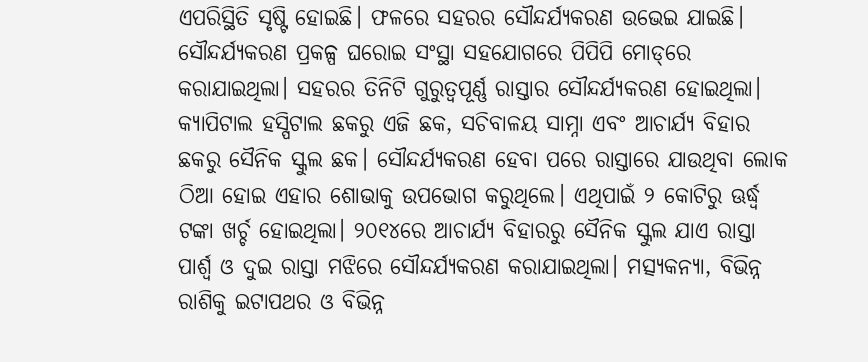ଏପରିସ୍ଥିତି ସୃଷ୍ଟି ହୋଇଛି। ଫଳରେ ସହରର ସୌନ୍ଦର୍ଯ୍ୟକରଣ ଉଭେଇ ଯାଇଛି।
ସୌନ୍ଦର୍ଯ୍ୟକରଣ ପ୍ରକଳ୍ପ ଘରୋଇ ସଂସ୍ଥା ସହଯୋଗରେ ପିପିପି ମୋଡ୍‌ରେ କରାଯାଇଥିଲା। ସହରର ତିନିଟି ଗୁରୁତ୍ୱପୂର୍ଣ୍ଣ ରାସ୍ତାର ସୌନ୍ଦର୍ଯ୍ୟକରଣ ହୋଇଥିଲା। କ୍ୟାପିଟାଲ ହସ୍ପିଟାଲ ଛକରୁ ଏଜି ଛକ, ସଚିବାଳୟ ସାମ୍ନା ଏବଂ ଆଚାର୍ଯ୍ୟ ବିହାର ଛକରୁ ସୈନିକ ସ୍କୁଲ ଛକ। ସୌନ୍ଦର୍ଯ୍ୟକରଣ ହେବା ପରେ ରାସ୍ତାରେ ଯାଉଥିବା ଲୋକ ଠିଆ ହୋଇ ଏହାର ଶୋଭାକୁ ଉପଭୋଗ କରୁଥିଲେ। ଏଥିପାଇଁ ୨ କୋଟିରୁ ଊର୍ଦ୍ଧ୍ୱ ଟଙ୍କା ଖର୍ଚ୍ଚ ହୋଇଥିଲା। ୨୦୧୪ରେ ଆଚାର୍ଯ୍ୟ ବିହାରରୁ ସୈନିକ ସ୍କୁଲ ଯାଏ ରାସ୍ତା ପାର୍ଶ୍ୱ ଓ ଦୁଇ ରାସ୍ତା ମଝିରେ ସୌନ୍ଦର୍ଯ୍ୟକରଣ କରାଯାଇଥିଲା। ମତ୍ସ୍ୟକନ୍ୟା, ବିଭିନ୍ନ ରାଶିକୁ ଇଟାପଥର ଓ ବିଭିନ୍ନ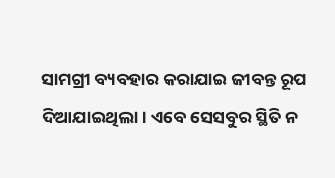ସାମଗ୍ରୀ ବ୍ୟବହାର କରାଯାଇ ଜୀବନ୍ତ ରୂପ ଦିଆଯାଇଥିଲା। ଏବେ ସେସବୁର ସ୍ଥିତି ନ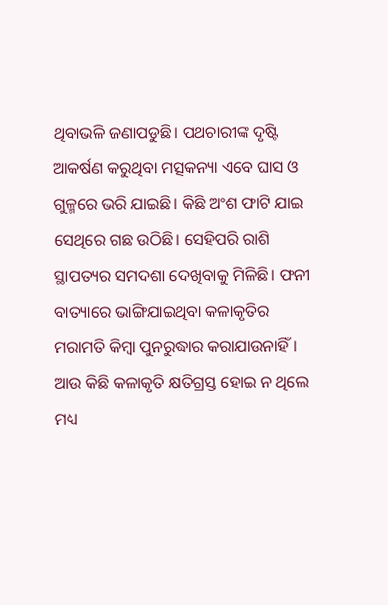ଥିବାଭଳି ଜଣାପଡୁଛି। ପଥଚାରୀଙ୍କ ଦୃଷ୍ଟି ଆକର୍ଷଣ କରୁଥିବା ମତ୍ସକନ୍ୟା ଏବେ ଘାସ ଓ ଗୁଳ୍ମରେ ଭରି ଯାଇଛି। କିଛି ଅଂଶ ଫାଟି ଯାଇ ସେଥିରେ ଗଛ ଉଠିଛି। ସେହିପରି ରାଶି ସ୍ଥାପତ୍ୟର ସମଦଶା ଦେଖିବାକୁ ମିଳିଛି। ଫନୀ ବାତ୍ୟାରେ ଭାଙ୍ଗିଯାଇଥିବା କଳାକୃତିର ମରାମତି କିମ୍ବା ପୁନରୁଦ୍ଧାର କରାଯାଉନାହିଁ। ଆଉ କିଛି କଳାକୃତି କ୍ଷତିଗ୍ରସ୍ତ ହୋଇ ନ ଥିଲେ ମଧ୍ୟ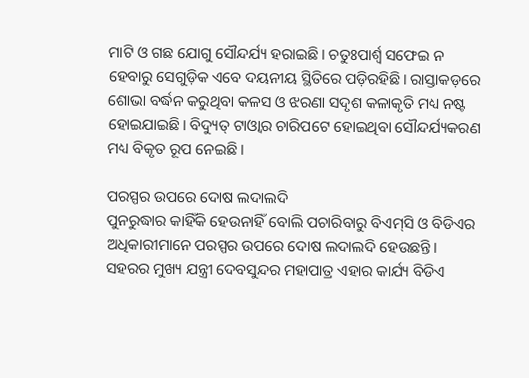ମାଟି ଓ ଗଛ ଯୋଗୁ ସୌନ୍ଦର୍ଯ୍ୟ ହରାଇଛି। ଚତୁଃପାର୍ଶ୍ୱ ସଫେଇ ନ ହେବାରୁ ସେଗୁଡ଼ିକ ଏବେ ଦୟନୀୟ ସ୍ଥିତିରେ ପଡ଼ିରହିଛି। ରାସ୍ତାକଡ଼ରେ ଶୋଭା ବର୍ଦ୍ଧନ କରୁଥିବା କଳସ ଓ ଝରଣା ସଦୃଶ କଳାକୃତି ମଧ୍ୟ ନଷ୍ଟ ହୋଇଯାଇଛି। ବିଦ୍ୟୁତ୍‌ ଟାଓ୍ବାର ଚାରିପଟେ ହୋଇଥିବା ସୌନ୍ଦର୍ଯ୍ୟକରଣ ମଧ୍ୟ ବିକୃତ ରୂପ ନେଇଛି।

ପରସ୍ପର ଉପରେ ଦୋଷ ଲଦାଲଦି
ପୁନରୁଦ୍ଧାର କାହିଁକି ହେଉନାହିଁ ବୋଲି ପଚାରିବାରୁ ବିଏମ୍‌ସି ଓ ବିଡିଏର ଅଧିକାରୀମାନେ ପରସ୍ପର ଉପରେ ଦୋଷ ଲଦାଲଦି ହେଉଛନ୍ତି। ସହରର ମୁଖ୍ୟ ଯନ୍ତ୍ରୀ ଦେବସୁନ୍ଦର ମହାପାତ୍ର ଏହାର କାର୍ଯ୍ୟ ବିଡିଏ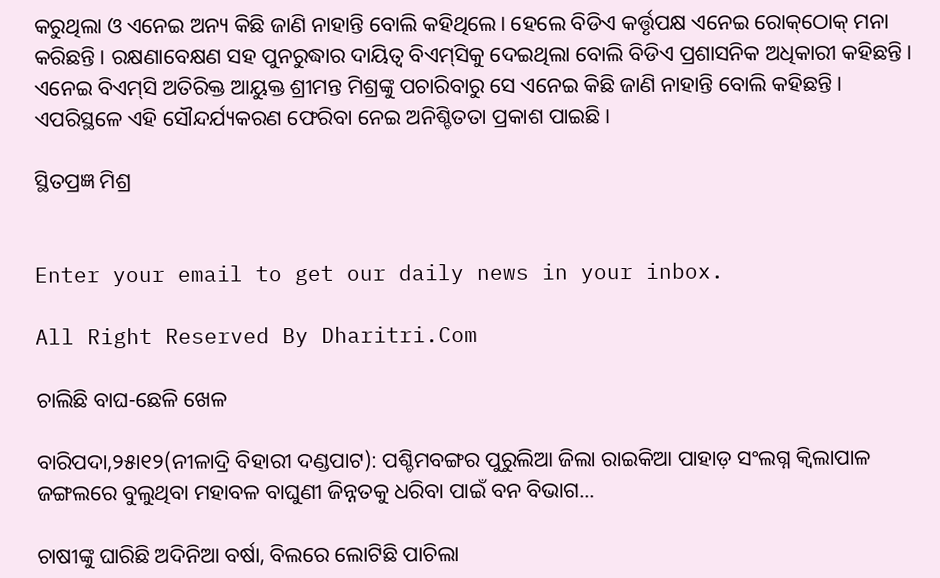କରୁଥିଲା ଓ ଏନେଇ ଅନ୍ୟ କିଛି ଜାଣି ନାହାନ୍ତି ବୋଲି କହିଥିଲେ। ହେଲେ ବିଡିଏ କର୍ତ୍ତୃପକ୍ଷ ଏନେଇ ରୋକ୍‌ଠୋକ୍‌ ମନା କରିଛନ୍ତି। ରକ୍ଷଣାବେକ୍ଷଣ ସହ ପୁନରୁଦ୍ଧାର ଦାୟିତ୍ୱ ବିଏମ୍‌ସିକୁ ଦେଇଥିଲା ବୋଲି ବିଡିଏ ପ୍ରଶାସନିକ ଅଧିକାରୀ କହିଛନ୍ତି।
ଏନେଇ ବିଏମ୍‌ସି ଅତିରିକ୍ତ ଆୟୁକ୍ତ ଶ୍ରୀମନ୍ତ ମିଶ୍ରଙ୍କୁ ପଚାରିବାରୁ ସେ ଏନେଇ କିଛି ଜାଣି ନାହାନ୍ତି ବୋଲି କହିଛନ୍ତି। ଏପରିସ୍ଥଳେ ଏହି ସୌନ୍ଦର୍ଯ୍ୟକରଣ ଫେରିବା ନେଇ ଅନିଶ୍ଚିତତା ପ୍ରକାଶ ପାଇଛି।

ସ୍ଥିତପ୍ରଜ୍ଞ ମିଶ୍ର


Enter your email to get our daily news in your inbox.

All Right Reserved By Dharitri.Com

ଚାଲିଛି ବାଘ-ଛେଳି ଖେଳ

ବାରିପଦା,୨୫ା୧୨(ନୀଳାଦ୍ରି ବିହାରୀ ଦଣ୍ଡପାଟ): ପଶ୍ଚିମବଙ୍ଗର ପୁରୁଲିଆ ଜିଲା ରାଇକିଆ ପାହାଡ଼ ସଂଲଗ୍ନ କ୍ୱିଲାପାଳ ଜଙ୍ଗଲରେ ବୁଲୁଥିବା ମହାବଳ ବାଘୁଣୀ ଜିନ୍ନତକୁ ଧରିବା ପାଇଁ ବନ ବିଭାଗ...

ଚାଷୀଙ୍କୁ ଘାରିଛି ଅଦିନିଆ ବର୍ଷା, ବିଲରେ ଲୋଟିଛି ପାଚିଲା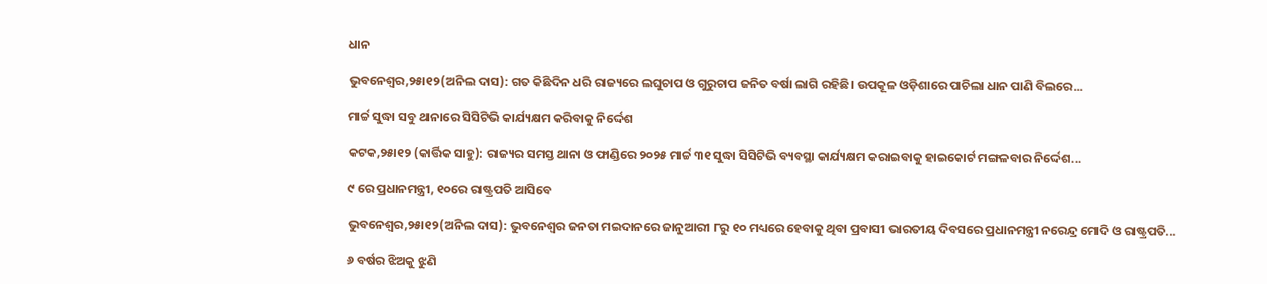ଧାନ

ଭୁବନେଶ୍ୱର,୨୫ା୧୨(ଅନିଲ ଦାସ): ଗତ କିଛିଦିନ ଧରି ରାଜ୍ୟରେ ଲଘୁଚାପ ଓ ଗୁରୁଚାପ ଜନିତ ବର୍ଷା ଲାଗି ରହିଛି। ଉପକୂଳ ଓଡ଼ିଶାରେ ପାଚିଲା ଧାନ ପାଣି ବିଲରେ...

ମାର୍ଚ୍ଚ ସୁଦ୍ଧା ସବୁ ଥାନାରେ ସିସିଟିଭି କାର୍ଯ୍ୟକ୍ଷମ କରିବାକୁ ନିର୍ଦ୍ଦେଶ

କଟକ,୨୫ା୧୨ (କାର୍ତ୍ତିକ ସାହୁ): ରାଜ୍ୟର ସମସ୍ତ ଥାନା ଓ ଫାଣ୍ଡିରେ ୨୦୨୫ ମାର୍ଚ୍ଚ ୩୧ ସୁଦ୍ଧା ସିସିଟିଭି ବ୍ୟବସ୍ଥା କାର୍ଯ୍ୟକ୍ଷମ କରାଇବାକୁ ହାଇକୋର୍ଟ ମଙ୍ଗଳବାର ନିର୍ଦ୍ଦେଶ...

୯ ରେ ପ୍ରଧାନମନ୍ତ୍ରୀ, ୧୦ରେ ରାଷ୍ଟ୍ରପତି ଆସିବେ

ଭୁବନେଶ୍ୱର,୨୫ା୧୨(ଅନିଲ ଦାସ): ଭୁବନେଶ୍ୱର ଜନତା ମଇଦାନରେ ଜାନୁଆରୀ ୮ରୁ ୧୦ ମଧ୍ୟରେ ହେବାକୁ ଥିବା ପ୍ରବାସୀ ଭାରତୀୟ ଦିବସରେ ପ୍ରଧାନମନ୍ତ୍ରୀ ନରେନ୍ଦ୍ର ମୋଦି ଓ ରାଷ୍ଟ୍ରପତି...

୬ ବର୍ଷର ଝିଅକୁ ଝୁଣି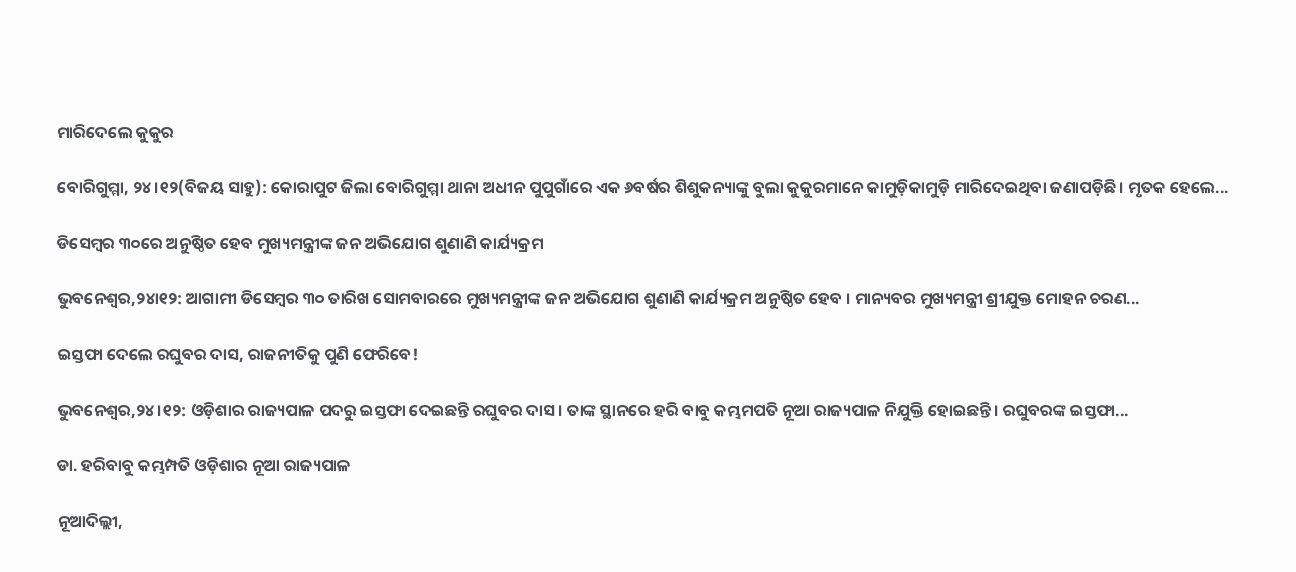ମାରିଦେଲେ କୁକୁର

ବୋରିଗୁମ୍ମା, ୨୪।୧୨(ବିଜୟ ସାହୁ): କୋରାପୁଟ ଜିଲା ବୋରିଗୁମ୍ମା ଥାନା ଅଧୀନ ପୁପୁଗାଁରେ ଏକ ୬ବର୍ଷର ଶିଶୁକନ୍ୟାଙ୍କୁ ବୁଲା କୁକୁରମାନେ କାମୁଡ଼ିକାମୁଡ଼ି ମାରିଦେଇଥିବା ଜଣାପଡ଼ିଛି। ମୃତକ ହେଲେ...

ଡିସେମ୍ବର ୩୦ରେ ଅନୁଷ୍ଠିତ ହେବ ମୁଖ୍ୟମନ୍ତ୍ରୀଙ୍କ ଜନ ଅଭିଯୋଗ ଶୁଣାଣି କାର୍ଯ୍ୟକ୍ରମ

ଭୁବନେଶ୍ୱର,୨୪ା୧୨: ଆଗାମୀ ଡିସେମ୍ବର ୩୦ ତାରିଖ ସୋମବାରରେ ମୁଖ୍ୟମନ୍ତ୍ରୀଙ୍କ ଜନ ଅଭିଯୋଗ ଶୁଣାଣି କାର୍ଯ୍ୟକ୍ରମ ଅନୁଷ୍ଠିତ ହେବ । ମାନ୍ୟବର ମୁଖ୍ୟମନ୍ତ୍ରୀ ଶ୍ରୀଯୁକ୍ତ ମୋହନ ଚରଣ...

ଇସ୍ତଫା ଦେଲେ ରଘୁବର ଦାସ, ରାଜନୀତିକୁ ପୁଣି ଫେରିବେ!

ଭୁବନେଶ୍ୱର,୨୪।୧୨: ଓଡ଼ିଶାର ରାଜ୍ୟପାଳ ପଦରୁ ଇସ୍ତଫା ଦେଇଛନ୍ତି ରଘୁବର ଦାସ। ତାଙ୍କ ସ୍ଥାନରେ ହରି ବାବୁ କମ୍ଭମପତି ନୂଆ ରାଜ୍ୟପାଳ ନିଯୁକ୍ତି ହୋଇଛନ୍ତି। ରଘୁବରଙ୍କ ଇସ୍ତଫା...

ଡା. ହରିବାବୁ କମ୍ଭମ୍ପତି ଓଡ଼ିଶାର ନୂଆ ରାଜ୍ୟପାଳ

ନୂଆଦିଲ୍ଲୀ,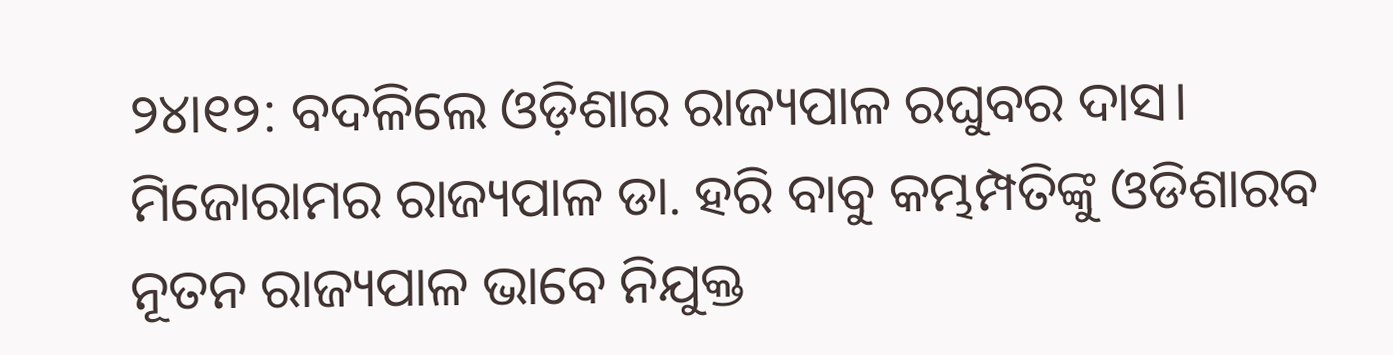୨୪ା୧୨: ବଦଳିଲେ ଓଡ଼ିଶାର ରାଜ୍ୟପାଳ ରଘୁବର ଦାସ। ମିଜୋରାମର ରାଜ୍ୟପାଳ ଡା. ହରି ବାବୁ କମ୍ଭମ୍ପତିଙ୍କୁ ଓଡିଶାରବ ନୂତନ ରାଜ୍ୟପାଳ ଭାବେ ନିଯୁକ୍ତ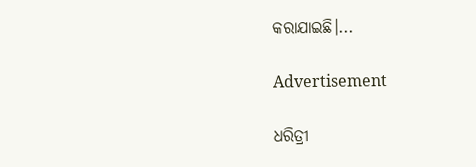କରାଯାଇଛି।...

Advertisement

ଧରିତ୍ରୀ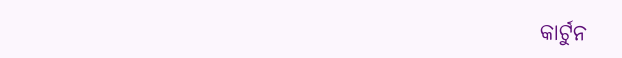କାର୍ଟୁନ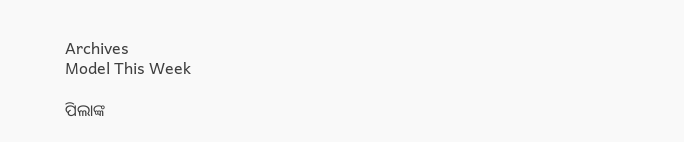Archives
Model This Week

ପିଲାଙ୍କ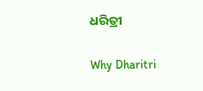ଧରିତ୍ରୀ

Why Dharitri